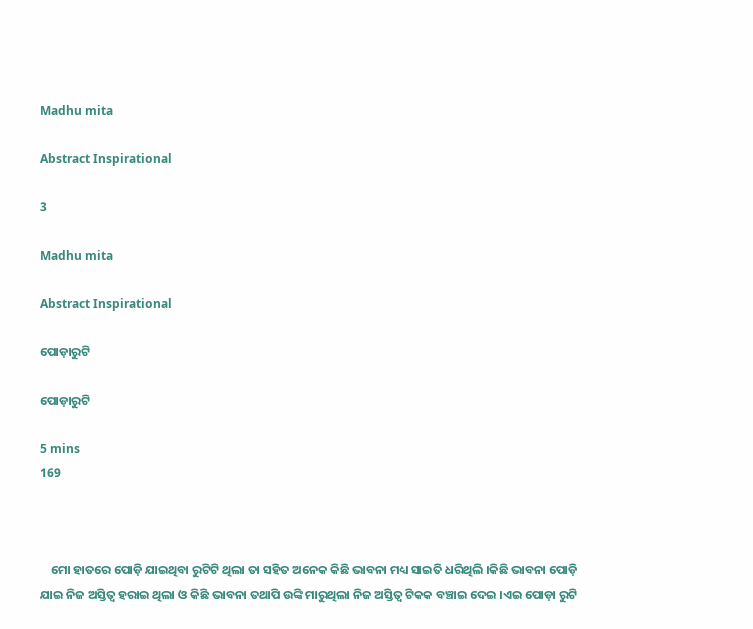Madhu mita

Abstract Inspirational

3

Madhu mita

Abstract Inspirational

ପୋଡ଼ାରୁଟି

ପୋଡ଼ାରୁଟି

5 mins
169



    ମୋ ହାତରେ ପୋଡ଼ି ଯାଇଥିବା ରୁଟିଟି ଥିଲା ତା ସହିତ ଅନେକ କିଛି ଭାବନା ମଧ୍ୟ ସାଇତି ଧରିଥିଲି ।କିଛି ଭାବନା ପୋଡ଼ି ଯାଇ ନିଜ ଅସ୍ତିତ୍ବ ହରାଇ ଥିଲା ଓ କିଛି ଭାବନା ତଥାପି ଉଙ୍କି ମାରୁଥିଲା ନିଜ ଅସ୍ତିତ୍ବ ଟିକକ ବଞ୍ଚାଇ ଦେଇ ।ଏଇ ପୋଡ଼ା ରୁଟି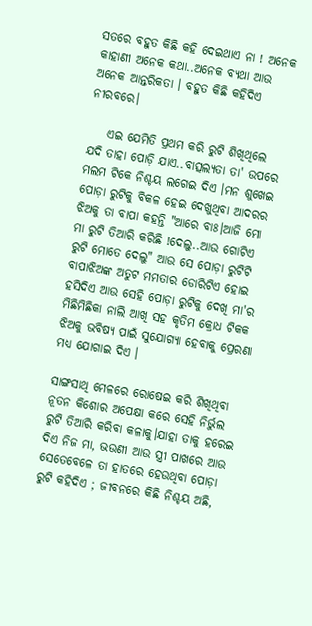ସତରେ ବହୁତ କିଛି କହି ଦେଇଥାଏ ନା ! ଅନେକ କାହାଣୀ ଅନେକ କଥା..ଅନେକ ବ୍ୟଥା ଆଉ ଅନେକ ଆନ୍ତରିକତା । ବହୁତ କିଛି କହିଦିଏ ନୀରବରେ।

    ଏଇ ଯେମିତି ପ୍ରଥମ କରି ରୁଟି ଶିଖିଥିଲେ ଯଦି ତାହା ପୋଡ଼ି ଯାଏ..ବାତ୍ସଲ୍ୟତା ତା' ଉପରେ ମଲମ ଟିକେ ନିଶ୍ଚୟ ଲଗେଇ ଦିଏ ।ମନ ଶୁଖେଇ ପୋଡ଼ା ରୁଟିକୁ ବିକଳ ହେଇ ଦେଖୁଥିବା ଆଦରର ଝିଅକୁ ତା ବାପା କହନ୍ତି "ଆରେ ବାଃ।ଆଜି ମୋ ମା ରୁଟି ତିଆରି କରିଛି !ଦେଲୁ..ଆଉ ଗୋଟିଏ ରୁଟି ମୋତେ ଦେଲୁ" ଆଉ ସେ ପୋଡ଼ା ରୁଟିଟି ବାପାଝିଅଙ୍କ ଅତୁଟ ମମତାର ଡୋରିଟିଏ ହୋଇ ହସିଦିଏ ଆଉ ସେହି ପୋଡ଼ା ରୁଟିକୁ ଦେଖି ମା'ର ମିଛିମିଛିକା ନାଲି ଆଖି ସହ କୃତିମ କ୍ରୋଧ ଟିକକ ଝିଅକୁ ଭବିଷ୍ୟ ପାଇଁ ସୁଯୋଗ୍ୟା ହେବାକୁ ପ୍ରେରଣା ମଧ୍ୟ ଯୋଗାଇ ଦିଏ ।

ସାଙ୍ଗସାଥି ମେଳରେ ରୋଷେଇ କରି ଶିଖିଥିବା ନୂତନ କିଶୋର ଅପେକ୍ଷା କରେ ସେହି ନିର୍ଭୁଲ ରୁଟି ତିଆରି କରିବା କଳାକୁ।ଯାହା ତାକୁ ହରେଇ ଦିଏ ନିଜ ମା, ଭଉଣୀ ଆଉ ସ୍ତ୍ରୀ ପାଖରେ ଆଉ ସେତେବେଳେ ତା ହାତରେ ହେଉଥିବା ପୋଡ଼ା ରୁଟି କହିଦିଏ ; ଜୀବନରେ କିଛି ନିଶ୍ଚୟ ଅଛି,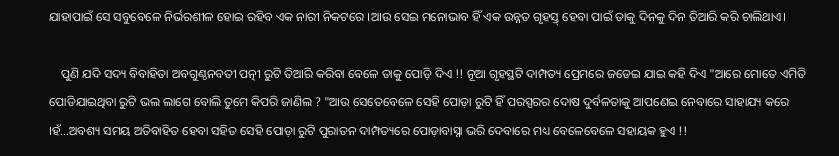ଯାହାପାଇଁ ସେ ସବୁବେଳେ ନିର୍ଭରଶୀଳ ହୋଇ ରହିବ ଏକ ନାରୀ ନିକଟରେ ।ଆଉ ସେଇ ମନୋଭାବ ହିଁ ଏକ ଉନ୍ନତ ଗୃହସ୍ତ୍ ହେବା ପାଇଁ ତାକୁ ଦିନକୁ ଦିନ ତିଆରି କରି ଚାଲିଥାଏ।

    ପୁଣି ଯଦି ସଦ୍ୟ ବିବାହିତା ଅବଗୁଣ୍ଠନବତୀ ପତ୍ନୀ ରୁଟି ତିଆରି କରିବା ବେଳେ ତାକୁ ପୋଡ଼ି ଦିଏ !! ନୂଆ ଗୃହସ୍ଥଟି ଦାମ୍ପତ୍ୟ ପ୍ରେମରେ ଜଡେଇ ଯାଇ କହି ଦିଏ "ଆରେ ମୋତେ ଏମିତି ପୋଡିଯାଇଥିବା ରୁଟି ଭଲ ଲାଗେ ବୋଲି ତୁମେ କିପରି ଜାଣିଲ ? "ଆଉ ସେତେବେଳେ ସେହି ପୋଡ଼ା ରୁଟି ହିଁ ପରସ୍ପରର ଦୋଷ ଦୁର୍ବଳତାକୁ ଆପଣେଇ ନେବାରେ ସାହାଯ୍ୟ କରେ ।ହଁ...ଅବଶ୍ୟ ସମୟ ଅତିବାହିତ ହେବା ସହିତ ସେହି ପୋଡ଼ା ରୁଟି ପୁରାତନ ଦାମ୍ପତ୍ୟରେ ପୋଡ଼ାବାସ୍ନା ଭରି ଦେବାରେ ମଧ୍ୟ ବେଳେବେଳେ ସହାୟକ ହୁଏ !!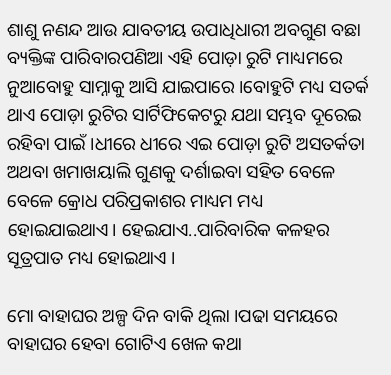ଶାଶୁ ନଣନ୍ଦ ଆଉ ଯାବତୀୟ ଉପାଧିଧାରୀ ଅବଗୁଣ ବଛା ବ୍ୟକ୍ତିଙ୍କ ପାରିବାରପଣିଆ ଏହି ପୋଡ଼ା ରୁଟି ମାଧ୍ୟମରେ ନୁଆବୋହୁ ସାମ୍ନାକୁ ଆସି ଯାଇପାରେ ।ବୋହୁଟି ମଧ୍ୟ ସତର୍କ ଥାଏ ପୋଡ଼ା ରୁଟିର ସାର୍ଟିଫିକେଟରୁ ଯଥା ସମ୍ଭବ ଦୂରେଇ ରହିବା ପାଇଁ ।ଧୀରେ ଧୀରେ ଏଇ ପୋଡ଼ା ରୁଟି ଅସତର୍କତା ଅଥବା ଖମାଖୟାଲି ଗୁଣକୁ ଦର୍ଶାଇବା ସହିତ ବେଳେ ବେଳେ କ୍ରୋଧ ପରିପ୍ରକାଶର ମାଧ୍ୟମ ମଧ୍ୟ ହୋଇଯାଇଥାଏ। ହେଇଯାଏ..ପାରିବାରିକ କଳହର ସୂତ୍ରପାତ ମଧ୍ୟ ହୋଇଥାଏ ।

ମୋ ବାହାଘର ଅଳ୍ପ ଦିନ ବାକି ଥିଲା ।ପଢା ସମୟରେ ବାହାଘର ହେବା ଗୋଟିଏ ଖେଳ କଥା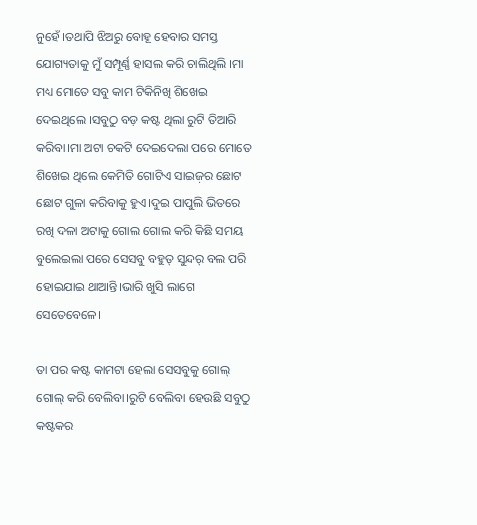ନୁହେଁ ।ତଥାପି ଝିଅରୁ ବୋହୂ ହେବାର ସମସ୍ତ ଯୋଗ୍ୟତାକୁ ମୁଁ ସମ୍ପୂର୍ଣ୍ଣ ହାସଲ କରି ଚାଲିଥିଲି ।ମା ମଧ୍ୟ ମୋତେ ସବୁ କାମ ଟିକିନିଖି ଶିଖେଇ ଦେଇଥିଲେ ।ସବୁଠୁ ବଡ଼ କଷ୍ଟ ଥିଲା ରୁଟି ତିଆରି କରିବା।ମା ଅଟା ଚକଟି ଦେଇଦେଲା ପରେ ମୋତେ ଶିଖେଇ ଥିଲେ କେମିତି ଗୋଟିଏ ସାଇଜ଼ର ଛୋଟ ଛୋଟ ଗୁଳା କରିବାକୁ ହୁଏ।ଦୁଇ ପାପୁଲି ଭିତରେ ରଖି ଦଳା ଅଟାକୁ ଗୋଲ ଗୋଲ କରି କିଛି ସମୟ ବୁଲେଇଲା ପରେ ସେସବୁ ବହୁତ୍ ସୁନ୍ଦର୍ ବଲ ପରି ହୋଇଯାଇ ଥାଆନ୍ତି।ଭାରି ଖୁସି ଲାଗେ ସେତେବେଳେ।

ତା ପର କଷ୍ଟ କାମଟା ହେଲା ସେସବୁକୁ ଗୋଲ୍ ଗୋଲ୍ କରି ବେଲିବା।ରୁଟି ବେଲିବା ହେଉଛି ସବୁଠୁ କଷ୍ଟକର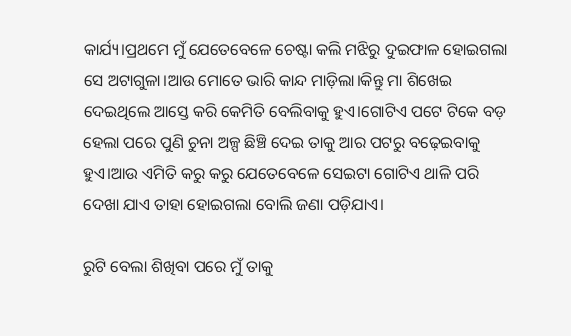କାର୍ଯ୍ୟ।ପ୍ରଥମେ ମୁଁ ଯେତେବେଳେ ଚେଷ୍ଟା କଲି ମଝିରୁ ଦୁଇଫାଳ ହୋଇଗଲା ସେ ଅଟାଗୁଳା।ଆଉ ମୋତେ ଭାରି କାନ୍ଦ ମାଡ଼ିଲା।କିନ୍ତୁ ମା ଶିଖେଇ ଦେଇଥିଲେ ଆସ୍ତେ କରି କେମିତି ବେଲିବାକୁ ହୁଏ।ଗୋଟିଏ ପଟେ ଟିକେ ବଡ଼ ହେଲା ପରେ ପୁଣି ଚୁନା ଅଳ୍ପ ଛିଞ୍ଚି ଦେଇ ତାକୁ ଆର ପଟରୁ ବଢ଼େଇବାକୁ ହୁଏ।ଆଉ ଏମିତି କରୁ କରୁ ଯେତେବେଳେ ସେଇଟା ଗୋଟିଏ ଥାଳି ପରି ଦେଖା ଯାଏ ତାହା ହୋଇଗଲା ବୋଲି ଜଣା ପଡ଼ିଯାଏ।

ରୁଟି ବେଲା ଶିଖିବା ପରେ ମୁଁ ତାକୁ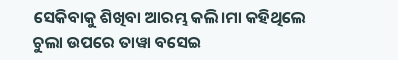ସେକିବାକୁ ଶିଖିବା ଆରମ୍ଭ କଲି।ମା କହିଥିଲେ ଚୁଲା ଉପରେ ତାୱା ବସେଇ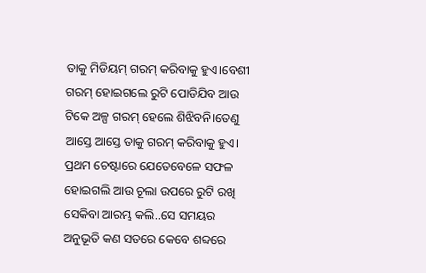ତାକୁ ମିଡିୟମ୍ ଗରମ୍ କରିବାକୁ ହୁଏ।ବେଶୀ ଗରମ୍ ହୋଇଗଲେ ରୁଟି ପୋଡିଯିବ ଆଉ ଟିକେ ଅଳ୍ପ ଗରମ୍ ହେଲେ ଶିଝିବନି।ତେଣୁ ଆସ୍ତେ ଆସ୍ତେ ତାକୁ ଗରମ୍ କରିବାକୁ ହୁଏ। ପ୍ରଥମ ଚେଷ୍ଟାରେ ଯେତେବେଳେ ସଫଳ ହୋଇଗଲି ଆଉ ଚୂଲା ଉପରେ ରୁଟି ରଖି ସେକିବା ଆରମ୍ଭ କଲି..ସେ ସମୟର ଅନୁଭୂତି କଣ ସତରେ କେବେ ଶବ୍ଦରେ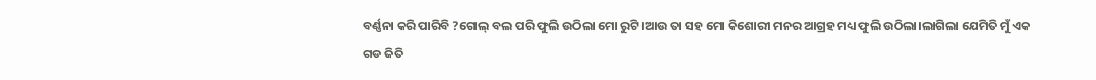ବର୍ଣ୍ଣନା କରି ପାରିବି ?ଗୋଲ୍ ବଲ ପରି ଫୁଲି ଉଠିଲା ମୋ ରୁଟି।ଆଉ ତା ସହ ମୋ କିଶୋରୀ ମନର ଆଗ୍ରହ ମଧ୍ୟ ଫୁଲି ଉଠିଲା।ଲାଗିଲା ଯେମିତି ମୁଁ ଏକ ଗଡ ଜିତି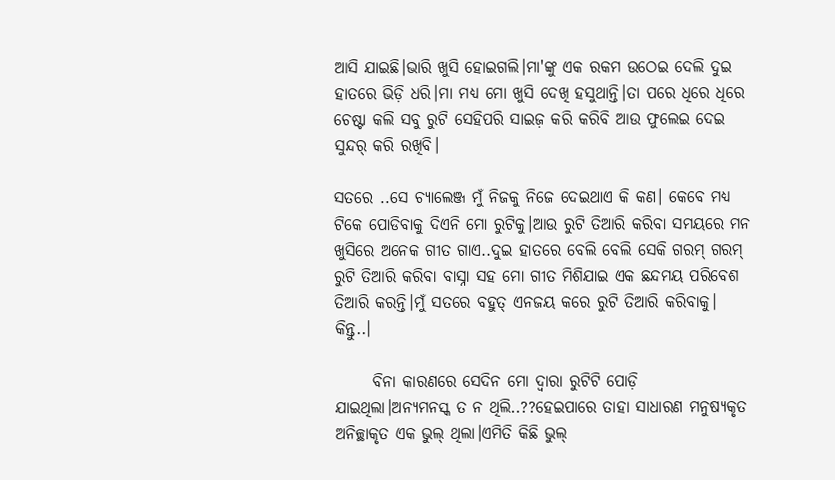ଆସି ଯାଇଛି।ଭାରି ଖୁସି ହୋଇଗଲି।ମା'ଙ୍କୁ ଏକ ରକମ ଉଠେଇ ଦେଲି ଦୁଇ ହାତରେ ଭିଡ଼ି ଧରି।ମା ମଧ୍ୟ ମୋ ଖୁସି ଦେଖି ହସୁଥାନ୍ତି।ତା ପରେ ଧିରେ ଧିରେ ଚେଷ୍ଟା କଲି ସବୁ ରୁଟି ସେହିପରି ସାଇଜ଼ କରି କରିବି ଆଉ ଫୁଲେଇ ଦେଇ ସୁନ୍ଦର୍ କରି ରଖିବି।

ସତରେ ..ସେ ଚ୍ୟାଲେଞ୍ଜ ମୁଁ ନିଜକୁ ନିଜେ ଦେଇଥାଏ କି କଣ। କେବେ ମଧ୍ୟ ଟିକେ ପୋଡିବାକୁ ଦିଏନି ମୋ ରୁଟିକୁ।ଆଉ ରୁଟି ତିଆରି କରିବା ସମୟରେ ମନ ଖୁସିରେ ଅନେକ ଗୀତ ଗାଏ..ଦୁଇ ହାତରେ ବେଲି ବେଲି ସେକି ଗରମ୍ ଗରମ୍ ରୁଟି ତିଆରି କରିବା ବାସ୍ନା ସହ ମୋ ଗୀତ ମିଶିଯାଇ ଏକ ଛନ୍ଦମୟ ପରିବେଶ ତିଆରି କରନ୍ତି।ମୁଁ ସତରେ ବହୁତ୍ ଏନଜୟ କରେ ରୁଟି ତିଆରି କରିବାକୁ। କିନ୍ତୁ..।

      ବିନା କାରଣରେ ସେଦିନ ମୋ ଦ୍ଵାରା ରୁଟିଟି ପୋଡ଼ି ଯାଇଥିଲା।ଅନ୍ୟମନସ୍କ ତ ନ ଥିଲି..??ହେଇପାରେ ତାହା ସାଧାରଣ ମନୁଷ୍ୟକୃତ ଅନିଚ୍ଛାକୃତ ଏକ ଭୁଲ୍ ଥିଲା।ଏମିତି କିଛି ଭୁଲ୍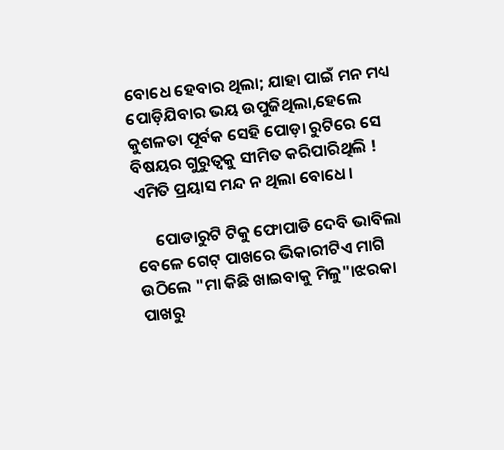ବୋଧେ ହେବାର ଥିଲା; ଯାହା ପାଇଁ ମନ ମଧ୍ୟ ପୋଡ଼ିଯିବାର ଭୟ ଉପୁଜିଥିଲା,ହେଲେ କୁଶଳତା ପୂର୍ବକ ସେହି ପୋଡ଼ା ରୁଟିରେ ସେ ବିଷୟର ଗୁରୁତ୍ବକୁ ସୀମିତ କରିପାରିଥିଲି ! ଏମିତି ପ୍ରୟାସ ମନ୍ଦ ନ ଥିଲା ବୋଧେ।

     ପୋଡାରୁଟି ଟିକୁ ଫୋପାଡି ଦେବି ଭାବିଲା ବେଳେ ଗେଟ୍ ପାଖରେ ଭିକାରୀଟିଏ ମାଗି ଉଠିଲେ "ମା କିଛି ଖାଇବାକୁ ମିଳୁ"।ଝରକା ପାଖରୁ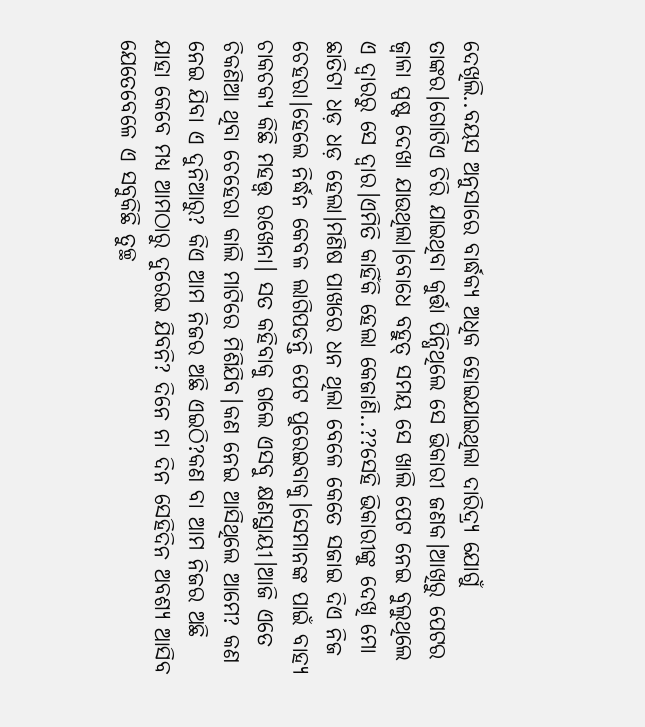ଦେଖିଲି..ବୟସ ଅନୁସାରେ ବାର୍ଦ୍ଧକ୍ୟ ଅଧିକ ହୋଇଯାଇଥିଲା ଦାରିଦ୍ର୍ୟ ଯୋଗୁଁ ତାଙ୍କର।ଗୋଟିଏ ଚିରି ଯାଇଥିବା କୁର୍ତ୍ତା ପିନ୍ଧିଥିଲେ ସେ ଭିକାରୀ ଜଣକ।ଆଖିରୁ ପେଟର ଜ୍ଵାଳା ସ୍ପଷ୍ଟ ଦେଖା ଯାଉଥିଲା।ବୋଧେ ବହୁତ୍ ସମୟ ସେ ଖାଲି ପେଟ ନେଇ ବୁଲୁଥିଲେ ଏ ଦ୍ୱାରରୁ ସେ ଦ୍ଵାର।ଏମିତି କାହିଁକି ହେଲା କେଜାଣି..??ସେହି ଭିକାରୀଙ୍କୁ ଦେଖି ମୋ ଛାତିଟା ଧଡ଼ ଧଡ଼ ହେଲା।ମଣିଷ ପାଖରେ ଧନ ଥିଲା ବେଳେ କେତେ ସଜାଇ ଦିଏ ନିଜ ଚେହରା।ହେଲେ ନିର୍ଦ୍ଧନ କେବଳ ଲାଗିପଡନ୍ତି ପେଟ ପୁରେଇବାକୁ।ସେମାନଙ୍କ ପାଇଁ ବାହ୍ୟ ଚାକଚକ୍ୟ କିଛି ମହତ୍ତ୍ଵ ରଖେନା। ସତ କହିବାକୁ ଗଲେ ଏସବୁ କ୍ଷଣସ୍ଥାୟୀ।ଆଜି ଏତେ ଚିକଣିଆ ଥିବା ଚେହେରା କାଲି ମାଟିରେ ମିଶିଯିବ।କଣ ନେଇ ଆସିଥିଲେ ଆମେ? କଣ ନେଇ ଯିବା ଏ ଦୁନିଆରୁ? କିଏ ଆମ ନିଜର ଅଛି ଏଇଠି?କଣ ବା ଆମ ନିଜର ଅଛି ଯାହା କେବେ ମଧ୍ୟ ଆମଠାରୁ ଦୁରେଇ ଯିବନି? ଦିନେ ନା ଦିନ ସେହିଦିନ ଅବଶ୍ୟ ଆସିବ ଯେତେବେଳେ ଏ ସବୁକିଛି ତୁଚ୍ଛ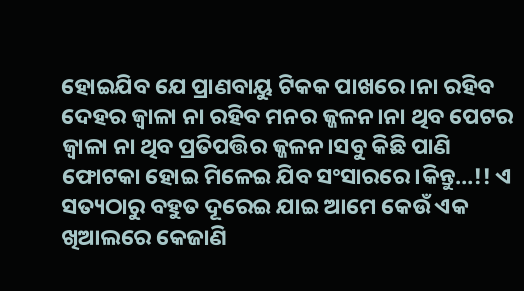ହୋଇଯିବ ଯେ ପ୍ରାଣବାୟୁ ଟିକକ ପାଖରେ।ନା ରହିବ ଦେହର ଜ୍ଵାଳା ନା ରହିବ ମନର ଜ୍ଜଳନ।ନା ଥିବ ପେଟର ଜ୍ଵାଳା ନା ଥିବ ପ୍ରତିପତ୍ତିର ଜ୍ଜଳନ।ସବୁ କିଛି ପାଣି ଫୋଟକା ହୋଇ ମିଳେଇ ଯିବ ସଂସାରରେ।କିନ୍ତୁ…!! ଏ ସତ୍ୟଠାରୁ ବହୁତ ଦୂରେଇ ଯାଇ ଆମେ କେଉଁ ଏକ ଖିଆଲରେ କେଜାଣି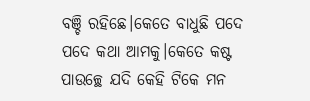ବଞ୍ଚି ରହିଛେ।କେତେ ବାଧୁଛି ପଦେ ପଦେ କଥା ଆମକୁ।କେତେ କଷ୍ଟ ପାଉଚ୍ଛେ ଯଦି କେହି ଟିକେ ମନ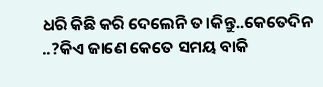ଧରି କିଛି କରି ଦେଲେନି ତ।କିନ୍ତୁ..କେତେଦିନ ..?କିଏ ଜାଣେ କେତେ ସମୟ ବାକି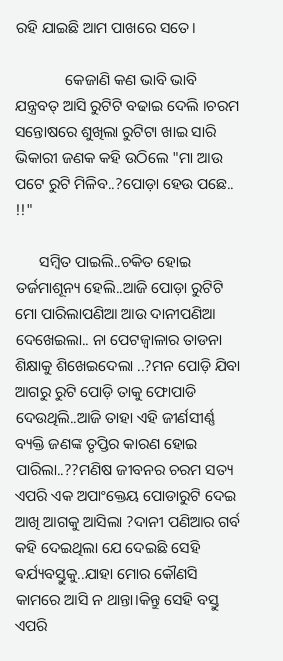ରହି ଯାଇଛି ଆମ ପାଖରେ ସତେ।

             କେଜାଣି କଣ ଭାବି ଭାବି ଯନ୍ତ୍ରବତ୍ ଆସି ରୁଟିଟି ବଢାଇ ଦେଲି ।ଚରମ ସନ୍ତୋଷରେ ଶୁଖିଲା ରୁଟିଟା ଖାଇ ସାରି ଭିକାରୀ ଜଣକ କହି ଉଠିଲେ "ମା ଆଉ ପଟେ ରୁଟି ମିଳିବ..?ପୋଡ଼ା ହେଉ ପଛେ.. !!"

      ସମ୍ବିତ ପାଇଲି..ଚକିତ ହୋଇ ତର୍ଜମାଶୂନ୍ୟ ହେଲି..ଆଜି ପୋଡ଼ା ରୁଟିଟି ମୋ ପାରିଲାପଣିଆ ଆଉ ଦାନୀପଣିଆ ଦେଖେଇଲା.. ନା ପେଟଜ୍ଵାଳାର ତାଡନା ଶିକ୍ଷାକୁ ଶିଖେଇଦେଲା ..?ମନ ପୋଡ଼ି ଯିବା ଆଗରୁ ରୁଟି ପୋଡ଼ି ତାକୁ ଫୋପାଡି ଦେଉଥିଲି..ଆଜି ତାହା ଏହି ଜୀର୍ଣସୀର୍ଣ୍ଣ ବ୍ୟକ୍ତି ଜଣଙ୍କ ତୃପ୍ତିର କାରଣ ହୋଇ ପାରିଲା..??ମଣିଷ ଜୀବନର ଚରମ ସତ୍ୟ ଏପରି ଏକ ଅପାଂକ୍ତେୟ ପୋଡାରୁଟି ଦେଇ ଆଖି ଆଗକୁ ଆସିଲା ?ଦାନୀ ପଣିଆର ଗର୍ବ କହି ଦେଇଥିଲା ଯେ ଦେଇଛି ସେହି ଵର୍ଯ୍ୟବସ୍ତୁକୁ..ଯାହା ମୋର କୌଣସି କାମରେ ଆସି ନ ଥାନ୍ତା।କିନ୍ତୁ ସେହି ବସ୍ତୁ ଏପରି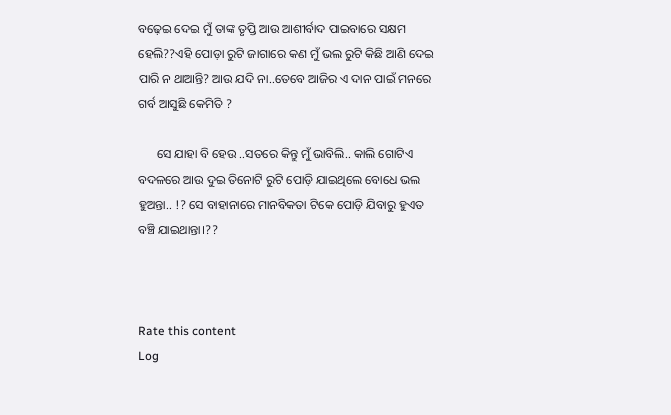ବଢ଼େଇ ଦେଇ ମୁଁ ତାଙ୍କ ତୃପ୍ତି ଆଉ ଆଶୀର୍ବାଦ ପାଇବାରେ ସକ୍ଷମ ହେଲି??ଏହି ପୋଡ଼ା ରୁଟି ଜାଗାରେ କଣ ମୁଁ ଭଲ ରୁଟି କିଛି ଆଣି ଦେଇ ପାରି ନ ଥାଆନ୍ତି? ଆଉ ଯଦି ନା..ତେବେ ଆଜିର ଏ ଦାନ ପାଇଁ ମନରେ ଗର୍ବ ଆସୁଛି କେମିତି ?

      ସେ ଯାହା ବି ହେଉ ..ସତରେ କିନ୍ତୁ ମୁଁ ଭାବିଲି.. କାଲି ଗୋଟିଏ ବଦଳରେ ଆଉ ଦୁଇ ତିନୋଟି ରୁଟି ପୋଡ଼ି ଯାଇଥିଲେ ବୋଧେ ଭଲ ହୁଅନ୍ତା.. !? ସେ ବାହାନାରେ ମାନବିକତା ଟିକେ ପୋଡ଼ି ଯିବାରୁ ହୁଏତ ବଞ୍ଚି ଯାଇଥାନ୍ତା।??



Rate this content
Log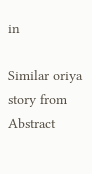in

Similar oriya story from Abstract